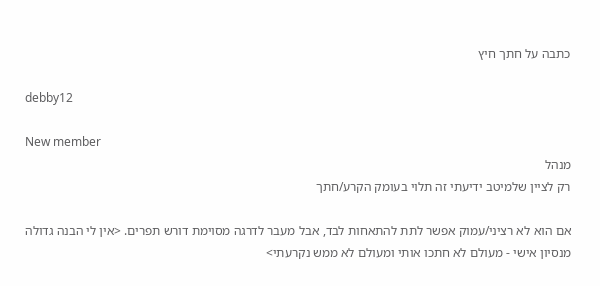כתבה על חתך חיץ

debby12

New member
מנהל
רק לציין שלמיטב ידיעתי זה תלוי בעומק הקרע/חתך

אם הוא לא רציני/עמוק אפשר לתת להתאחות לבד, אבל מעבר לדרגה מסוימת דורש תפרים. <אין לי הבנה גדולה מנסיון אישי - מעולם לא חתכו אותי ומעולם לא ממש נקרעתי>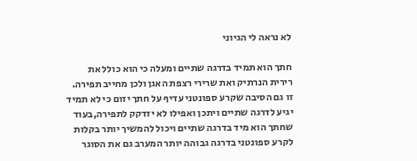לא נראה לי הגיוני

חתך הוא תמיד בדרגה שתיים ומעלה כי הוא כולל את רירית הנרתיק ואת שרירי רצפת האגן ולכן מחייב תפירה. זו גם הסיבה שקרע ספונטני עדיף על חתך יזום כי לא תמיד יגיע לדרגה שתיים ויתכן ואפילו לא יזדקק לתפירה,בעוד שחתך הוא מיד בדרגה שתיים ויכול להמשיך יותר בקלות לקרע ספונטני בדרגה גבוהה יותר המערב גם את הסוגר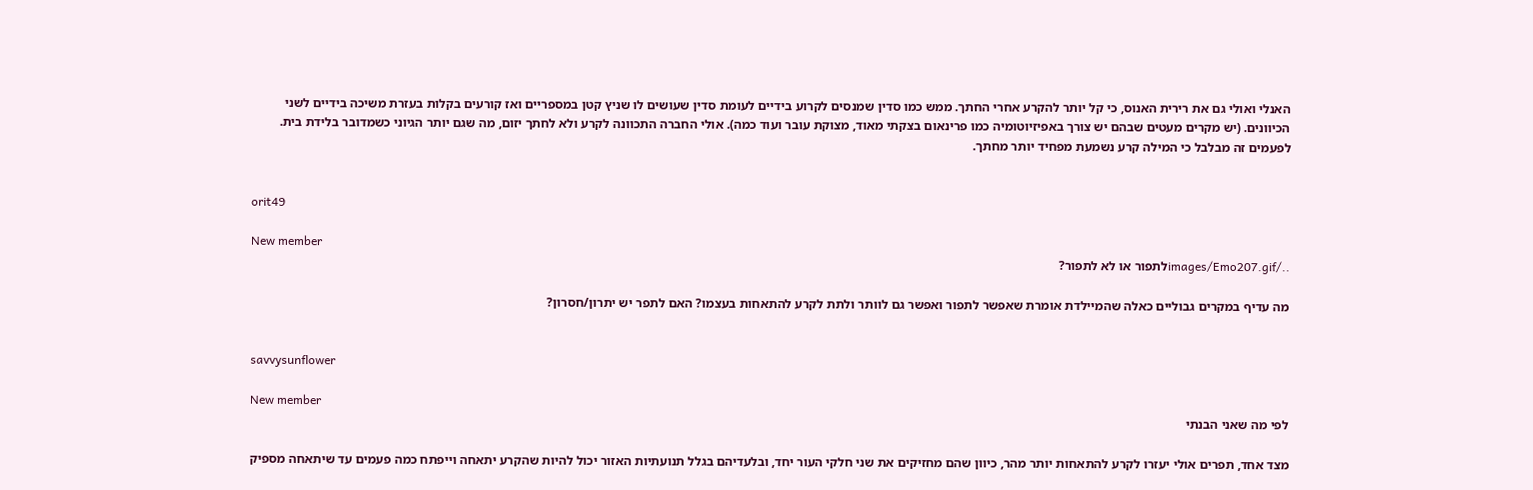האנלי ואולי גם את רירית האנוס, כי קל יותר להקרע אחרי החתך. ממש כמו סדין שמנסים לקרוע בידיים לעומת סדין שעושים לו שניץ קטן במספריים ואז קורעים בקלות בעזרת משיכה בידיים לשני הכיוונים. (יש מקרים מעטים שבהם יש צורך באפיזיוטומיה כמו פרינאום בצקתי מאוד, מצוקת עובר ועוד כמה). אולי החברה התכוונה לקרע ולא לחתך יזום, מה שגם יותר הגיוני כשמדובר בלידת בית. לפעמים זה מבלבל כי המילה קרע נשמעת מפחיד יותר מחתך.


orit49

New member
../images/Emo207.gifלתפור או לא לתפור?

מה עדיף במקרים גבוליים כאלה שהמיילדת אומרת שאפשר לתפור ואפשר גם לוותר ולתת לקרע להתאחות בעצמו? האם לתפר יש יתרון/חסרון?


savvysunflower

New member
לפי מה שאני הבנתי

מצד אחד, תפרים אולי יעזרו לקרע להתאחות יותר מהר, כיוון שהם מחזיקים את שני חלקי העור יחד, ובלעדיהם בגלל תנועתיות האזור יכול להיות שהקרע יתאחה וייפתח כמה פעמים עד שיתאחה מספיק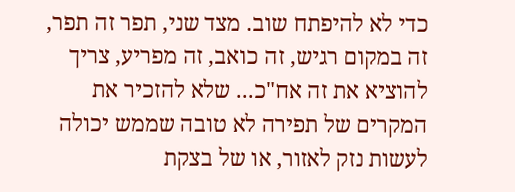כדי לא להיפתח שוב. מצד שני, תפר זה תפר, זה במקום רגיש, זה כואב, זה מפריע, צריך להוציא את זה אח"כ... שלא להזכיר את המקרים של תפירה לא טובה שממש יכולה לעשות נזק לאזור, או של בצקת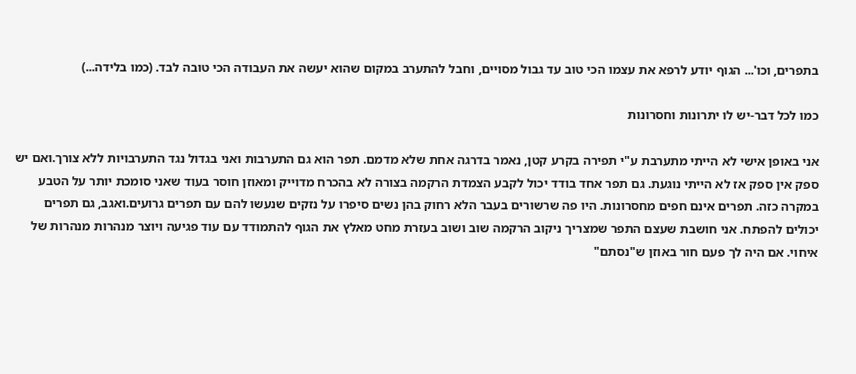בתפרים, וכו'... הגוף יודע לרפא את עצמו הכי טוב עד גבול מסויים, וחבל להתערב במקום שהוא יעשה את העבודה הכי טובה לבד. (כמו בלידה...)

כמו לכל דבר-יש לו יתרונות וחסרונות

אני באופן אישי לא הייתי מתערבת ע"י תפירה בקרע קטן, נאמר בדרגה אחת שלא מדמם. תפר הוא גם התערבות ואני בגדול נגד התערבויות ללא צורך.ואם יש ספק אין ספק אז לא הייתי נוגעת. גם תפר אחד בודד יכול לקבע הצמדת הרקמה בצורה לא בהכרח מדוייק ומאוזן חוסר בעוד שאני סומכת יותר על הטבע במקרה כזה. תפרים אינם חפים מחסרונות. היו פה שרשורים בעבר הלא רחוק בהן נשים סיפרו על נזקים שנעשו להם עם תפרים גרועים.ואגב, גם תפרים יכולים להפתח. אני חושבת שעצם התפר שמצריך ניקוב הרקמה שוב ושוב בעזרת מחט מאלץ את הגוף להתמודד עם עוד פגיעה ויוצר מנהרות מנהרות של איחוי. אם היה לך פעם חור באוזן ש"נסתם"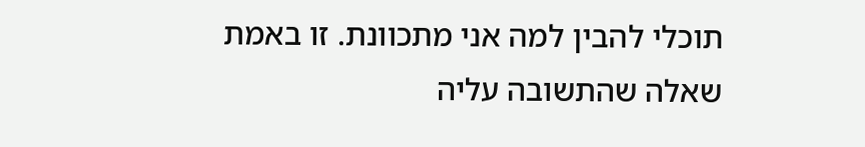תוכלי להבין למה אני מתכוונת. זו באמת שאלה שהתשובה עליה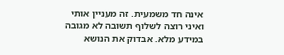אינה חד משמעית. זה מעניין אותי ואיני רוצה לשלוף תשובה לא מגובה במידע מלא. אבדוק את הנושא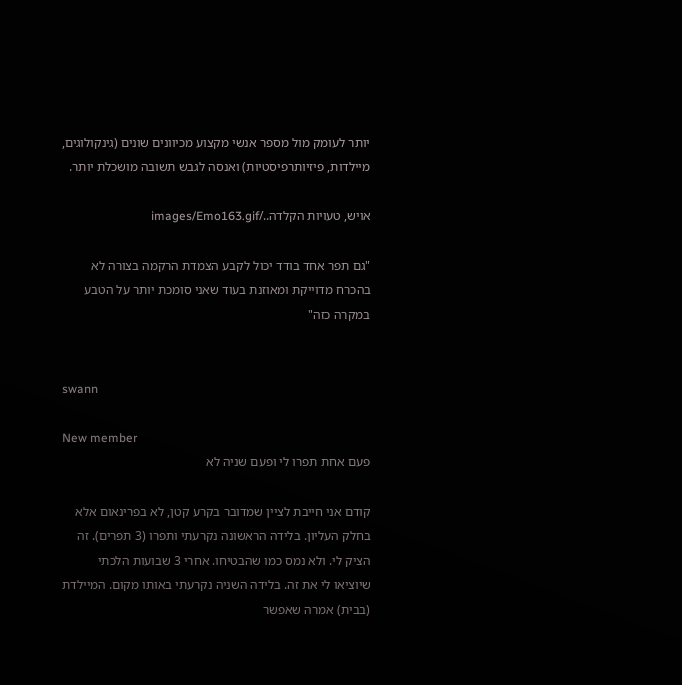יותר לעומק מול מספר אנשי מקצוע מכיוונים שונים (גינקולוגים, מיילדות, פיזיותרפיסטיות) ואנסה לגבש תשובה מושכלת יותר.

אויש, טעויות הקלדה../images/Emo163.gif

"גם תפר אחד בודד יכול לקבע הצמדת הרקמה בצורה לא בהכרח מדוייקת ומאוזנת בעוד שאני סומכת יותר על הטבע במקרה כזה"


swann

New member
פעם אחת תפרו לי ופעם שניה לא

קודם אני חייבת לציין שמדובר בקרע קטן, לא בפרינאום אלא בחלק העליון. בלידה הראשונה נקרעתי ותפרו (3 תפרים). זה הציק לי. ולא נמס כמו שהבטיחו. אחרי 3 שבועות הלכתי שיוציאו לי את זה. בלידה השניה נקרעתי באותו מקום. המיילדת (בבית) אמרה שאפשר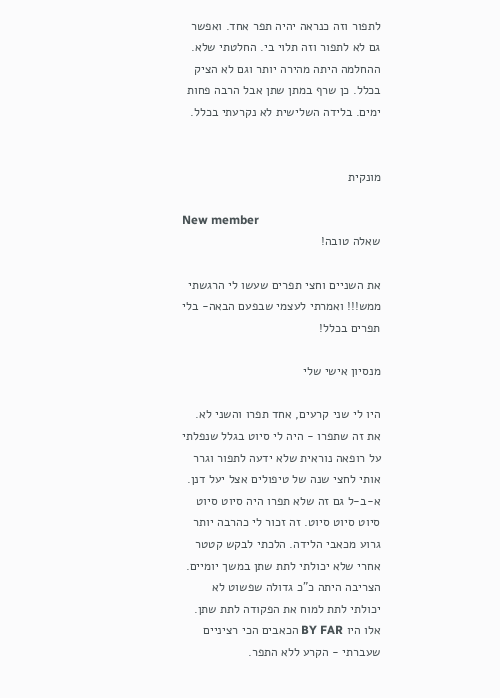לתפור וזה כנראה יהיה תפר אחד. ואפשר גם לא לתפור וזה תלוי בי. החלטתי שלא. ההחלמה היתה מהירה יותר וגם לא הציק בכלל. כן שרף במתן שתן אבל הרבה פחות ימים. בלידה השלישית לא נקרעתי בכלל.


מונקית

New member
שאלה טובה!

את השניים וחצי תפרים שעשו לי הרגשתי ממש!!! ואמרתי לעצמי שבפעם הבאה- בלי תפרים בכלל!

מנסיון אישי שלי

היו לי שני קרעים, אחד תפרו והשני לא. את זה שתפרו - היה לי סיוט בגלל שנפלתי על רופאה נוראית שלא ידעה לתפור וגרר אותי לחצי שנה של טיפולים אצל יעל דנן. א-ב-ל גם זה שלא תפרו היה סיוט סיוט סיוט סיוט סיוט. זה זכור לי כהרבה יותר גרוע מכאבי הלידה. הלכתי לבקש קטטר אחרי שלא יכולתי לתת שתן במשך יומיים. הצריבה היתה כ"כ גדולה שפשוט לא יכולתי לתת למוח את הפקודה לתת שתן. אלו היו BY FAR הכאבים הכי רציניים שעברתי - הקרע ללא התפר.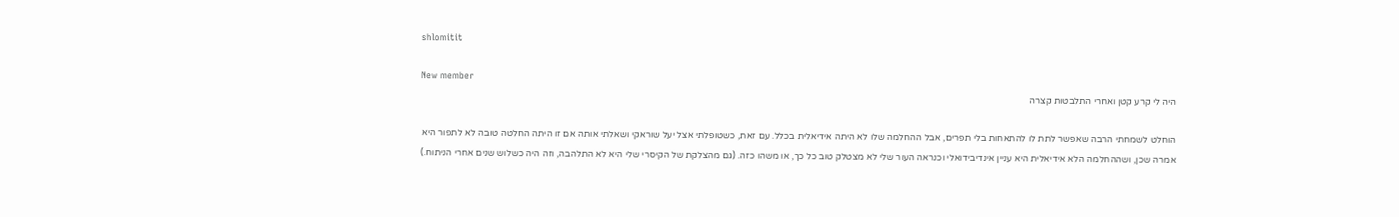shlomitit

New member
היה לי קרע קטן ואחרי התלבטות קצרה

הוחלט לשמחתי הרבה שאפשר לתת לו להתאחות בלי תפרים, אבל ההחלמה שלו לא היתה אידיאלית בכלל. עם זאת, כשטופלתי אצל יעל שוראקי ושאלתי אותה אם זו היתה החלטה טובה לא לתפור היא אמרה שכן, ושההחלמה הלא אידיאלית היא עניין אינדיבידואלי וכנראה העור שלי לא מצטלק טוב כל כך, או משהו כזה. (גם מהצלקת של הקיסרי שלי היא לא התלהבה, וזה היה כשלוש שנים אחרי הניתוח.)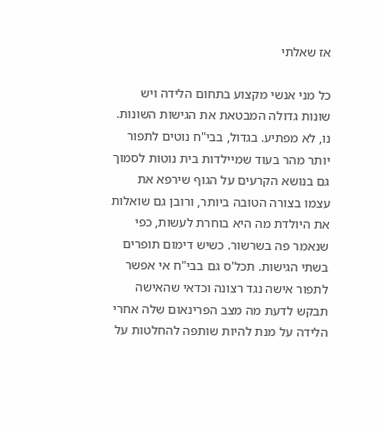אז שאלתי

כל מני אנשי מקצוע בתחום הלידה ויש שונות גדולה המבטאת את הגישות השונות. נו, לא מפתיע. בגדול, בבי"ח נוטים לתפור יותר מהר בעוד שמיילדות בית נוטות לסמוך גם בנושא הקרעים על הגוף שירפא את עצמו בצורה הטובה ביותר, ורובן גם שואלות את היולדת מה היא בוחרת לעשות, כפי שנאמר פה בשרשור. כשיש דימום תופרים בשתי הגישות. תכל'ס גם בבי"ח אי אפשר לתפור אישה נגד רצונה וכדאי שהאישה תבקש לדעת מה מצב הפרינאום שלה אחרי הלידה על מנת להיות שותפה להחלטות על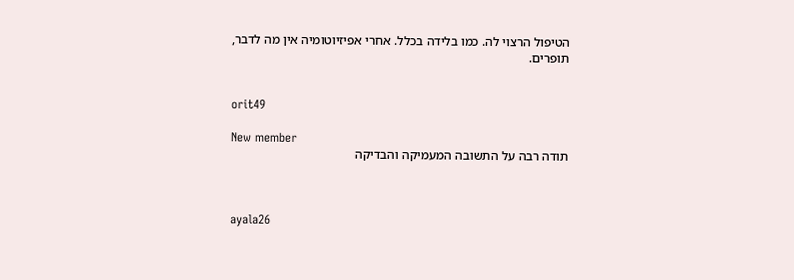הטיפול הרצוי לה. כמו בלידה בכלל. אחרי אפיזיוטומיה אין מה לדבר, תופרים.


orit49

New member
תודה רבה על התשובה המעמיקה והבדיקה



ayala26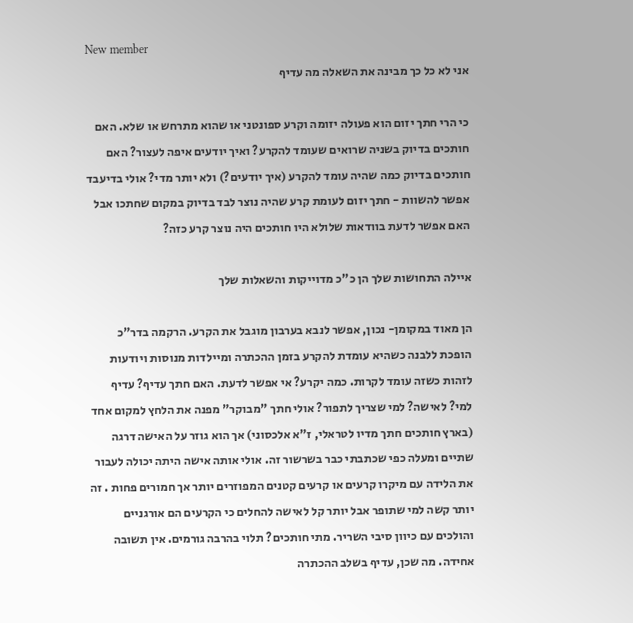New member
אני לא כל כך מבינה את השאלה מה עדיף

כי הרי חתך יזום הוא פעולה יזומה וקרע ספונטני או שהוא מתרחש או שלא. האם חותכים בדיוק בשניה שרואים שעומד להקרע? ואיך יודעים איפה לעצור? האם חותכים בדיוק כמה שהיה עומד להקרע (איך יודעים?) ולא יותר מדי? אולי בדיעבד אפשר להשוות - חתך יזום לעומת קרע שהיה נוצר לבד בדיוק במקום שחתכו אבל האם אפשר לדעת בוודאות שלולא היו חותכים היה נוצר קרע כזה?

איילה התחושות שלך הן כ"כ מדוייקות והשאלות שלך

הן מאוד במקומן- נכון, אפשר לנבא בערבון מוגבל את הקרע. הרקמה בדר"כ הופכת ללבנה כשהיא עומדת להקרע בזמן ההכתרה ומיילדות מנוסות ויודעות לזהות כשזה עומד לקרות. כמה יקרע? אי אפשר לדעת. האם חתך עדיף? עדיף למי? לאישה? למי שצריך לתפור? אולי חתך "מבוקר" מפנה את הלחץ למקום אחד (בארץ חותכים חתך מדיו לטראלי, ז"א אלכסוני) אך הוא גוזר על האישה דרגה שתיים ומעלה כפי שכתבתי כבר בשרשור זה. אולי אותה אישה היתה יכולה לעבור את הלידה עם מיקרו קרעים או קרעים קטנים המפוזרים יותר אך חמורים פחות . זה יותר קשה למי שתופר אבל יותר קל לאישה להחלים כי הקרעים הם אורגניים והולכים עם כיוון סיבי השריר. מתי חותכים? תלוי בהרבה גורמים. אין תשובה אחידה. מה שכן, עדיף בשלב ההכתרה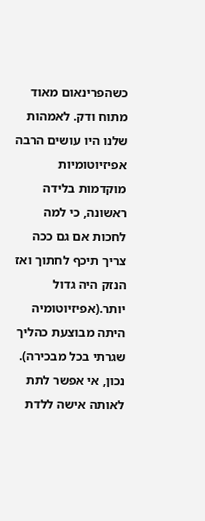כשהפרינאום מאוד מתוח ודק. לאמהות שלנו היו עושים הרבה אפיזיוטומיות מוקדמות בלידה ראשונה, כי למה לחכות אם גם ככה צריך תיכף לחתוך ואז הנזק היה גדול יותר.(אפיזיוטומיה היתה מבוצעת כהליך שגרתי בכל מבכירה). נכון, אי אפשר לתת לאותה אישה ללדת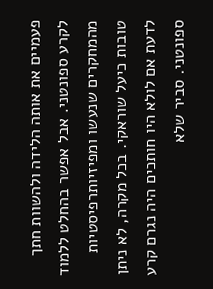פעמיים את אותה הלידה ולהשוות חתך לקרע ספונטני. אבל אפשר בהחלט ללמוד מהמחקרים שנעשו ומפיזיותרפיסטיות טובות כיעל שוראקי. בכל מקרה, לא ניתן לדעת אם לולא היו חותכים היה נגרם קרע ספונטני. סביר שלא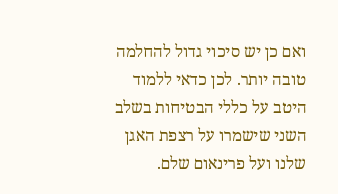ואם כן יש סיכוי גדול להחלמה טובה יותר. לכן כדאי ללמוד היטב על כללי הבטיחות בשלב השני שישמרו על רצפת האגן שלנו ועל פרינאום שלם.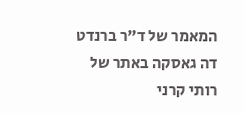המאמר של ד"ר ברנדט דה גאסקה באתר של רותי קרני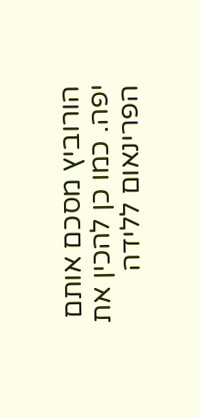הורוביץ מסכם אותם יפה. כמו כן להכין את הפרינאום ללידה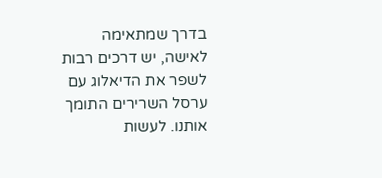בדרך שמתאימה לאישה, יש דרכים רבות לשפר את הדיאלוג עם ערסל השרירים התומך אותנו. לעשות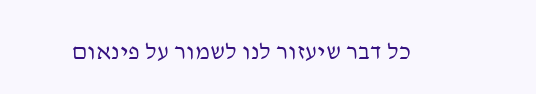כל דבר שיעזור לנו לשמור על פינאום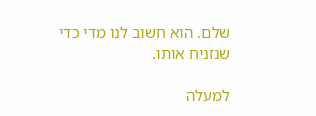שלם. הוא חשוב לנו מדי כדי שנזניח אותו.

למעלה